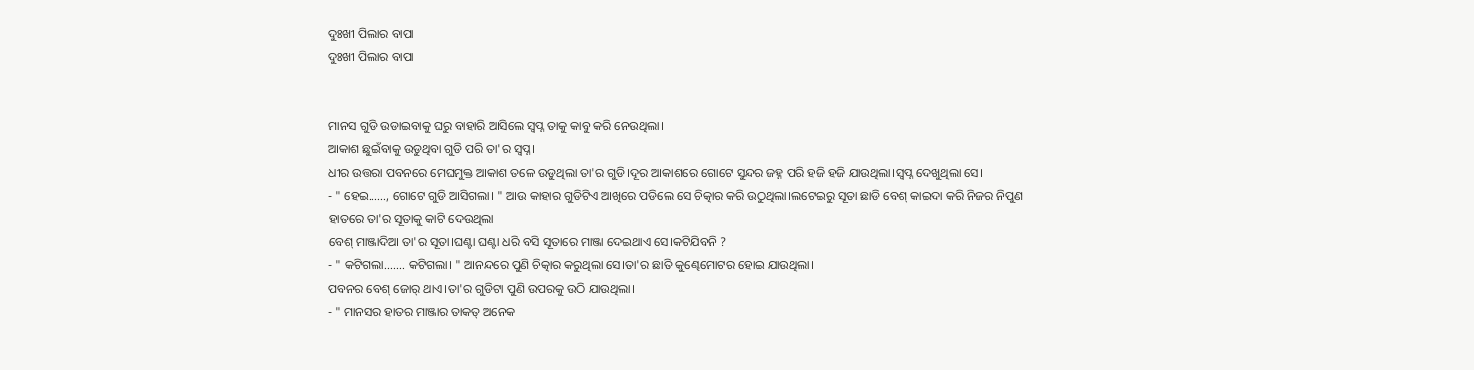ଦୁଃଖୀ ପିଲାର ବାପା
ଦୁଃଖୀ ପିଲାର ବାପା


ମାନସ ଗୁଡି ଉଡାଇବାକୁ ଘରୁ ବାହାରି ଆସିଲେ ସ୍ବପ୍ନ ତାକୁ କାବୁ କରି ନେଉଥିଲା।
ଆକାଶ ଛୁଇଁବାକୁ ଉଡୁଥିବା ଗୁଡି ପରି ତା'ର ସ୍ବପ୍ନ।
ଧୀର ଉତ୍ତରା ପବନରେ ମେଘମୁକ୍ତ ଆକାଶ ତଳେ ଉଡୁଥିଲା ତା'ର ଗୁଡି।ଦୂର ଆକାଶରେ ଗୋଟେ ସୁନ୍ଦର ଜହ୍ନ ପରି ହଜି ହଜି ଯାଉଥିଲା।ସ୍ବପ୍ନ ଦେଖୁଥିଲା ସେ।
- " ହେଇ......, ଗୋଟେ ଗୁଡି ଆସିଗଲା। " ଆଉ କାହାର ଗୁଡିଟିଏ ଆଖିରେ ପଡିଲେ ସେ ଚିତ୍କାର କରି ଉଠୁଥିଲା।ଲଟେଇରୁ ସୂତା ଛାଡି ବେଶ୍ କାଇଦା କରି ନିଜର ନିପୁଣ ହାତରେ ତା'ର ସୂତାକୁ କାଟି ଦେଉଥିଲା
ବେଶ୍ ମାଞ୍ଜାଦିଆ ତା'ର ସୂତା।ଘଣ୍ଟା ଘଣ୍ଟା ଧରି ବସି ସୂତାରେ ମାଞ୍ଜା ଦେଇଥାଏ ସେ।କଟିଯିବନି ?
- " କଟିଗଲା....... କଟିଗଲା। " ଆନନ୍ଦରେ ପୁଣି ଚିତ୍କାର କରୁଥିଲା ସେ।ତା'ର ଛାତି କୁଣ୍ଢେମୋଟର ହୋଇ ଯାଉଥିଲା।
ପବନର ବେଶ୍ ଜୋର୍ ଥାଏ।ତା'ର ଗୁଡିଟା ପୁଣି ଉପରକୁ ଉଠି ଯାଉଥିଲା।
- " ମାନସର ହାତର ମାଞ୍ଜାର ତାକତ୍ ଅନେକ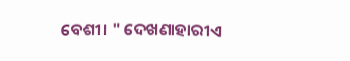ବେଶୀ। " ଦେଖଣାହାରୀଏ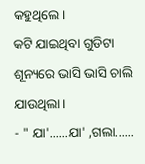କହୁଥିଲେ।
କଟି ଯାଇଥିବା ଗୁଡିଟା ଶୂନ୍ୟରେ ଭାସି ଭାସି ଚାଲି ଯାଉଥିଲା।
- " ଯା'......ଯା' ,ଗଲା......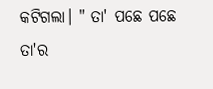କଟିଗଲା। " ତା' ପଛେ ପଛେ ତା'ର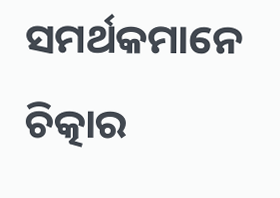ସମର୍ଥକମାନେ ଚିତ୍କାର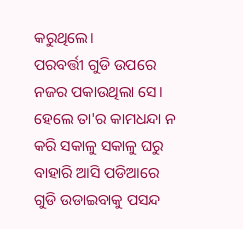କରୁଥିଲେ।
ପରବର୍ତ୍ତୀ ଗୁଡି ଉପରେ ନଜର ପକାଉଥିଲା ସେ।
ହେଲେ ତା'ର କାମଧନ୍ଦା ନ କରି ସକାଳୁ ସକାଳୁ ଘରୁ ବାହାରି ଆସି ପଡିଆରେ ଗୁଡି ଉଡାଇବାକୁ ପସନ୍ଦ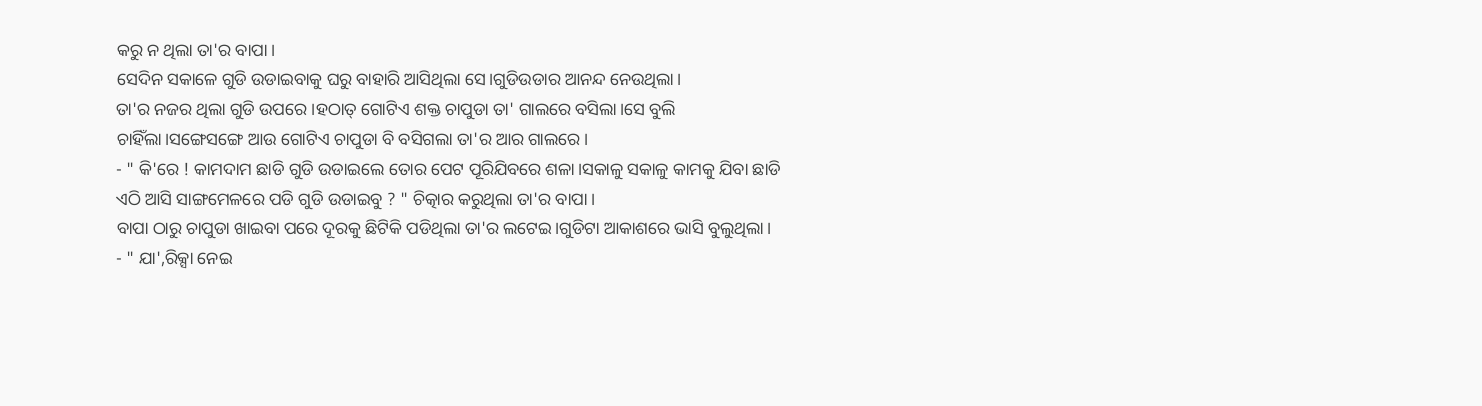କରୁ ନ ଥିଲା ତା'ର ବାପା।
ସେଦିନ ସକାଳେ ଗୁଡି ଉଡାଇବାକୁ ଘରୁ ବାହାରି ଆସିଥିଲା ସେ।ଗୁଡିଉଡାର ଆନନ୍ଦ ନେଉଥିଲା।
ତା'ର ନଜର ଥିଲା ଗୁଡି ଉପରେ।ହଠାତ୍ ଗୋଟିଏ ଶକ୍ତ ଚାପୁଡା ତା' ଗାଲରେ ବସିଲା।ସେ ବୁଲି ଚାହିଁଲା।ସଙ୍ଗେସଙ୍ଗେ ଆଉ ଗୋଟିଏ ଚାପୁଡା ବି ବସିଗଲା ତା'ର ଆର ଗାଲରେ।
- " କି'ରେ ! କାମଦାମ ଛାଡି ଗୁଡି ଉଡାଇଲେ ତୋର ପେଟ ପୂରିଯିବରେ ଶଳା।ସକାଳୁ ସକାଳୁ କାମକୁ ଯିବା ଛାଡି ଏଠି ଆସି ସାଙ୍ଗମେଳରେ ପଡି ଗୁଡି ଉଡାଇବୁ ? " ଚିତ୍କାର କରୁଥିଲା ତା'ର ବାପା।
ବାପା ଠାରୁ ଚାପୁଡା ଖାଇବା ପରେ ଦୂରକୁ ଛିଟିକି ପଡିଥିଲା ତା'ର ଲଟେଇ।ଗୁଡିଟା ଆକାଶରେ ଭାସି ବୁଲୁଥିଲା।
- " ଯା',ରିକ୍ସା ନେଇ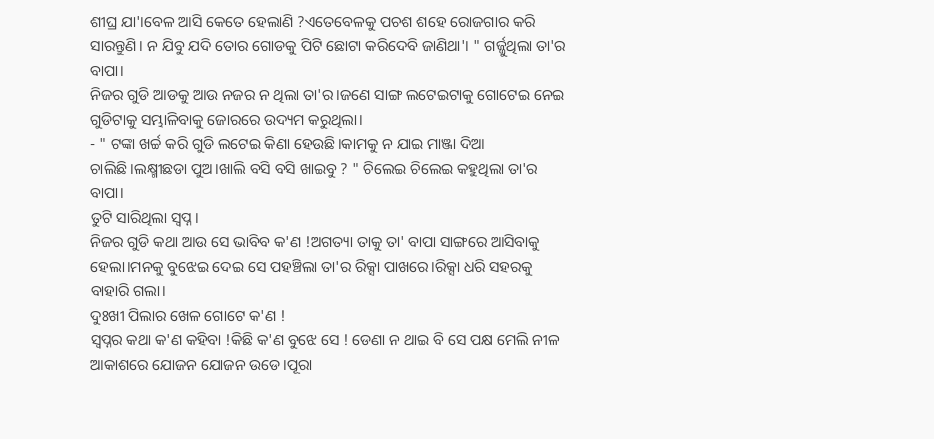ଶୀଘ୍ର ଯା'।ବେଳ ଆସି କେତେ ହେଲାଣି ?ଏତେବେଳକୁ ପଚଶ ଶହେ ରୋଜଗାର କରି ସାରନ୍ତୁଣି। ନ ଯିବୁ ଯଦି ତୋର ଗୋଡକୁ ପିଟି ଛୋଟା କରିଦେବି ଜାଣିଥା'। " ଗର୍ଜ୍ଜୁଥିଲା ତା'ର ବାପା।
ନିଜର ଗୁଡି ଆଡକୁ ଆଉ ନଜର ନ ଥିଲା ତା'ର।ଜଣେ ସାଙ୍ଗ ଲଟେଇଟାକୁ ଗୋଟେଇ ନେଇ ଗୁଡିଟାକୁ ସମ୍ଭାଳିବାକୁ ଜୋରରେ ଉଦ୍ୟମ କରୁଥିଲା।
- " ଟଙ୍କା ଖର୍ଚ୍ଚ କରି ଗୁଡି ଲଟେଇ କିଣା ହେଉଛି।କାମକୁ ନ ଯାଇ ମାଞ୍ଜା ଦିଆ ଚାଲିଛି।ଲକ୍ଷ୍ମୀଛଡା ପୁଅ।ଖାଲି ବସି ବସି ଖାଇବୁ ? " ଚିଲେଇ ଚିଲେଇ କହୁଥିଲା ତା'ର ବାପା।
ତୁଟି ସାରିଥିଲା ସ୍ବପ୍ନ।
ନିଜର ଗୁଡି କଥା ଆଉ ସେ ଭାବିବ କ'ଣ !ଅଗତ୍ୟା ତାକୁ ତା' ବାପା ସାଙ୍ଗରେ ଆସିବାକୁ ହେଲା।ମନକୁ ବୁଝେଇ ଦେଇ ସେ ପହଞ୍ଚିଲା ତା'ର ରିକ୍ସା ପାଖରେ।ରିକ୍ସା ଧରି ସହରକୁ ବାହାରି ଗଲା।
ଦୁଃଖୀ ପିଲାର ଖେଳ ଗୋଟେ କ'ଣ !
ସ୍ବପ୍ନର କଥା କ'ଣ କହିବା !କିଛି କ'ଣ ବୁଝେ ସେ ! ଡେଣା ନ ଥାଇ ବି ସେ ପକ୍ଷ ମେଲି ନୀଳ ଆକାଶରେ ଯୋଜନ ଯୋଜନ ଉଡେ।ପୂରା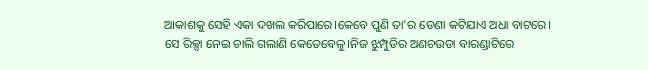ଆକାଶକୁ ସେହି ଏକା ଦଖଲ କରିପାରେ।କେବେ ପୁଣି ତା'ର ଡେଣା କଟିଯାଏ ଅଧା ବାଟରେ।
ସେ ରିକ୍ସା ନେଇ ଚାଲି ଗଲାଣି କେତେବେଳୁ।ନିଜ ଝୁମ୍ପୁଡିର ଅଣଚଉଡା ବାରଣ୍ଡାଟିରେ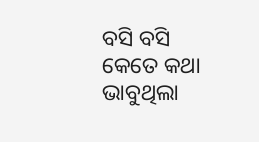ବସି ବସି କେତେ କଥା ଭାବୁଥିଲା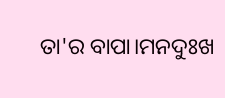ତା'ର ବାପା।ମନଦୁଃଖ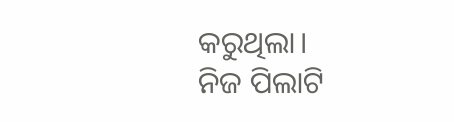କରୁଥିଲା।
ନିଜ ପିଲାଟି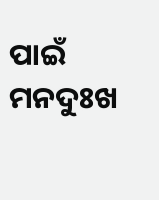ପାଇଁ ମନଦୁଃଖ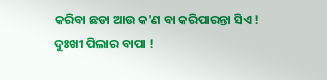କରିବା ଛଡା ଆଉ କ'ଣ ବା କରିପାରନ୍ତା ସିଏ !
ଦୁଃଖୀ ପିଲାର ବାପା !